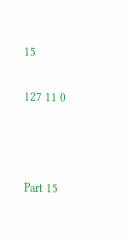15

127 11 0



Part 15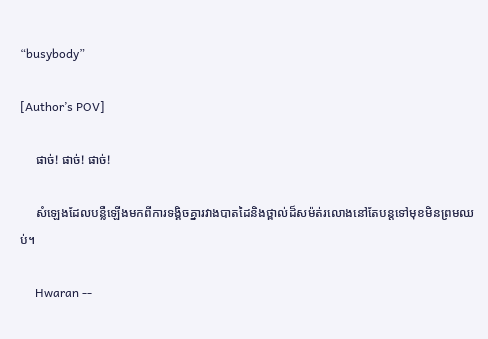“busybody”

[Author’s POV]

     ផាច់! ផាច់! ផាច់!

     សំឡេងដែលបន្លឺឡើងមកពីការទង្គិចគ្នារវាងបាតដៃនិងថ្ពាល់ដ៏សម៉ត់រលោងនៅតែបន្តទៅមុខមិនព្រមឈប់។

     Hwaran --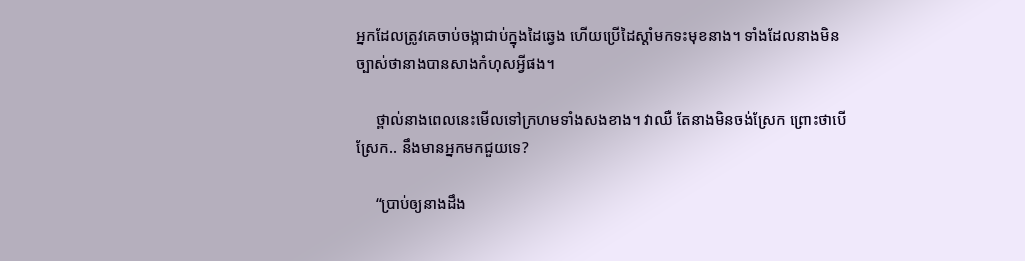អ្នកដែលត្រូវគេចាប់ចង្កាជាប់ក្នុងដៃឆ្វេង ហើយប្រើដៃស្ដាំមកទះមុខនាង។ ទាំងដែលនាងមិនច្បាស់ថានាងបានសាងកំហុសអ្វីផង។

     ថ្ពាល់នាងពេលនេះមើលទៅក្រហមទាំងសងខាង។ វាឈឺ តែនាងមិនចង់ស្រែក ព្រោះថាបើស្រែក.. នឹងមានអ្នកមកជួយទេ?

     “ប្រាប់ឲ្យនាងដឹង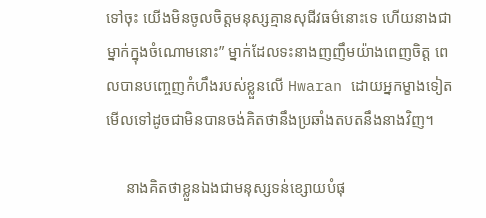ទៅចុះ យើងមិនចូលចិត្តមនុស្សគ្មានសុជីវធម៌នោះទេ ហើយនាងជាម្នាក់ក្នុងចំណោមនោះ” ម្នាក់ដែលទះនាងញញឹមយ៉ាងពេញចិត្ត ពេលបានបញ្ចេញកំហឹងរបស់ខ្លួនលើ Hwaran ដោយអ្នកម្ខាងទៀតមើលទៅដូចជាមិនបានចង់គិតថានឹងប្រឆាំងតបតនឹងនាងវិញ។

     នាងគិតថាខ្លួនឯងជាមនុស្សទន់ខ្សោយបំផុ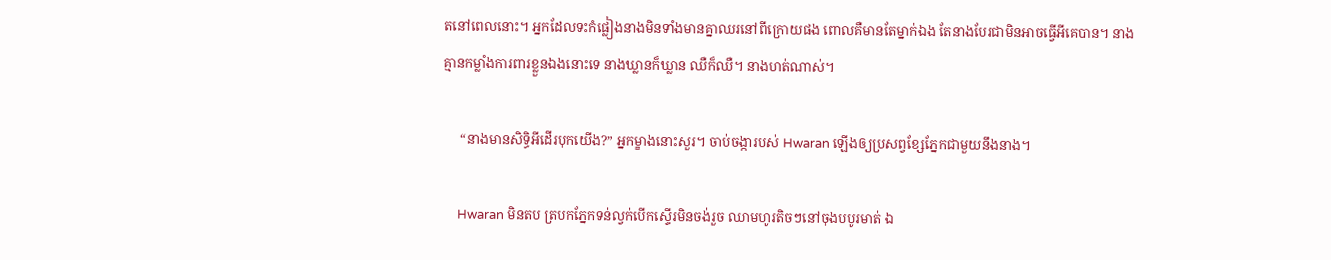តនៅពេលនោះ។ អ្នកដែលទះកំផ្លៀងនាងមិនទាំងមានគ្នាឈរនៅពីក្រោយផង ពោលគឺមានតែម្នាក់ឯង តែនាងបែរជាមិនអាចធ្វើអីគេបាន។ នាងគ្មានកម្លាំងការពារខ្លួនឯងនោះទេ នាងឃ្លានក៏ឃ្លាន ឈឺក៏ឈឺ។ នាងហត់ណាស់។

     “នាងមានសិទ្ធិអីដើរបុកយើង?” អ្នកម្ខាងនោះសួរ។ ចាប់ចង្ការបស់ Hwaran ឡើងឲ្យប្រសព្វខ្សែភ្នែកជាមួយនឹងនាង។

     Hwaran មិនតប ត្របកភ្នែកទន់ល្វក់បើកស្ទើរមិនចង់រួច ឈាមហូរតិចៗនៅចុងបបូរមាត់ ឯ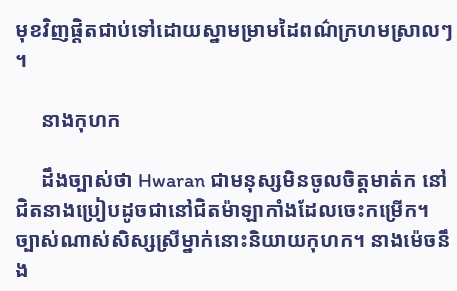មុខវិញផ្ដិតជាប់ទៅដោយស្នាមម្រាមដៃពណ៌ក្រហមស្រាលៗ ។

     នាងកុហក

     ដឹងច្បាស់ថា Hwaran ជាមនុស្សមិនចូលចិត្តមាត់ក នៅជិតនាងប្រៀបដូចជានៅជិតម៉ាឡាកាំងដែលចេះកម្រើក។ ច្បាស់ណាស់សិស្សស្រីម្នាក់នោះនិយាយកុហក។ នាងម៉េចនឹង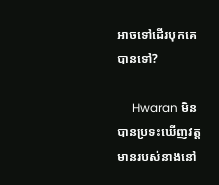អាចទៅដើរបុកគេបានទៅ?

     Hwaran មិនបានប្រទះឃើញវត្តមានរបស់នាងនៅ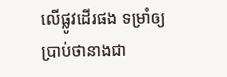លើផ្លូវដើរផង ទម្រាំឲ្យប្រាប់ថានាងជា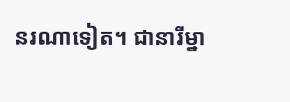នរណាទៀត។ ជានារីម្នា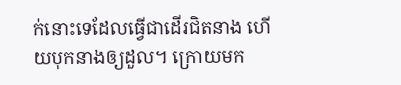ក់នោះទេដែលធ្វើជាដើរជិតនាង ហើយបុកនាងឲ្យដួល។ ក្រោយមក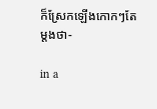ក៏ស្រែកឡើងកោកៗតែម្ដងថា-

in a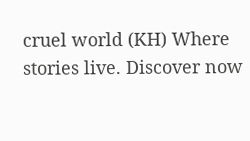cruel world (KH) Where stories live. Discover now